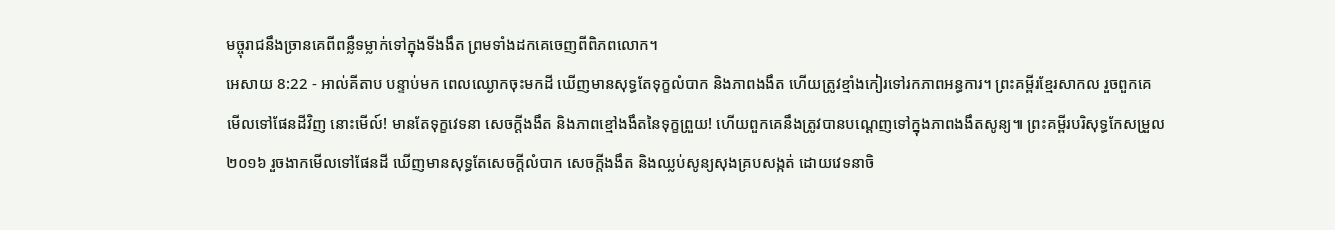មច្ចុរាជនឹងច្រានគេពីពន្លឺទម្លាក់ទៅក្នុងទីងងឹត ព្រមទាំងដកគេចេញពីពិភពលោក។
អេសាយ 8:22 - អាល់គីតាប បន្ទាប់មក ពេលឈ្ងោកចុះមកដី ឃើញមានសុទ្ធតែទុក្ខលំបាក និងភាពងងឹត ហើយត្រូវខ្មាំងកៀរទៅរកភាពអន្ធការ។ ព្រះគម្ពីរខ្មែរសាកល រួចពួកគេមើលទៅផែនដីវិញ នោះមើល៍! មានតែទុក្ខវេទនា សេចក្ដីងងឹត និងភាពខ្មៅងងឹតនៃទុក្ខព្រួយ! ហើយពួកគេនឹងត្រូវបានបណ្ដេញទៅក្នុងភាពងងឹតសូន្យ៕ ព្រះគម្ពីរបរិសុទ្ធកែសម្រួល ២០១៦ រួចងាកមើលទៅផែនដី ឃើញមានសុទ្ធតែសេចក្ដីលំបាក សេចក្ដីងងឹត និងឈ្លប់សូន្យសុងគ្របសង្កត់ ដោយវេទនាចិ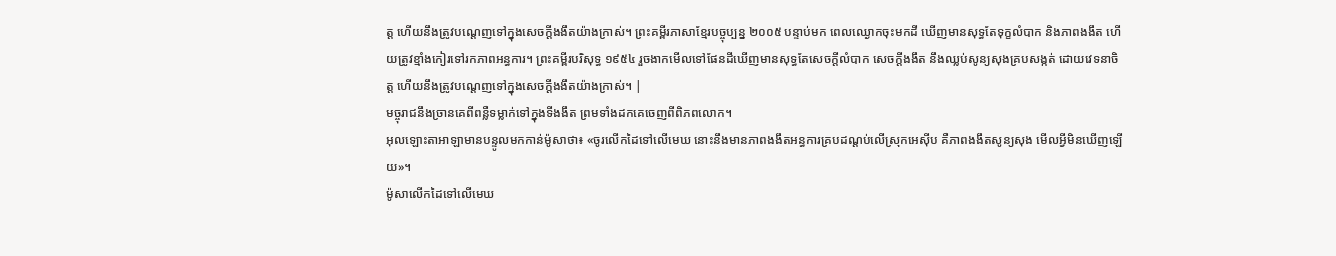ត្ត ហើយនឹងត្រូវបណ្តេញទៅក្នុងសេចក្ដីងងឹតយ៉ាងក្រាស់។ ព្រះគម្ពីរភាសាខ្មែរបច្ចុប្បន្ន ២០០៥ បន្ទាប់មក ពេលឈ្ងោកចុះមកដី ឃើញមានសុទ្ធតែទុក្ខលំបាក និងភាពងងឹត ហើយត្រូវខ្មាំងកៀរទៅរកភាពអន្ធការ។ ព្រះគម្ពីរបរិសុទ្ធ ១៩៥៤ រួចងាកមើលទៅផែនដីឃើញមានសុទ្ធតែសេចក្ដីលំបាក សេចក្ដីងងឹត នឹងឈ្លប់សូន្យសុងគ្របសង្កត់ ដោយវេទនាចិត្ត ហើយនឹងត្រូវបណ្តេញទៅក្នុងសេចក្ដីងងឹតយ៉ាងក្រាស់។ |
មច្ចុរាជនឹងច្រានគេពីពន្លឺទម្លាក់ទៅក្នុងទីងងឹត ព្រមទាំងដកគេចេញពីពិភពលោក។
អុលឡោះតាអាឡាមានបន្ទូលមកកាន់ម៉ូសាថា៖ «ចូរលើកដៃទៅលើមេឃ នោះនឹងមានភាពងងឹតអន្ធការគ្របដណ្តប់លើស្រុកអេស៊ីប គឺភាពងងឹតសូន្យសុង មើលអ្វីមិនឃើញឡើយ»។
ម៉ូសាលើកដៃទៅលើមេឃ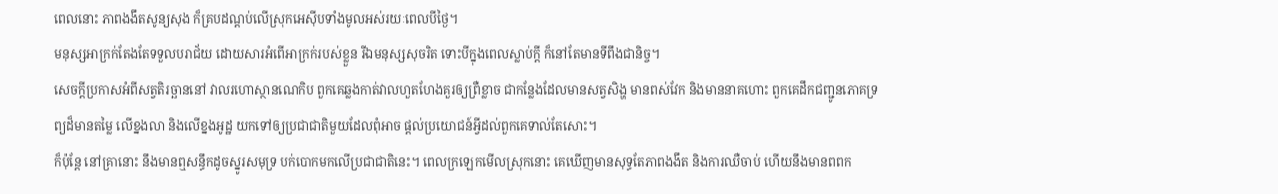ពេលនោះ ភាពងងឹតសូន្យសុង ក៏គ្របដណ្តប់លើស្រុកអេស៊ីបទាំងមូលអស់រយៈពេលបីថ្ងៃ។
មនុស្សអាក្រក់តែងតែទទួលបរាជ័យ ដោយសារអំពើអាក្រក់របស់ខ្លួន រីឯមនុស្សសុចរិត ទោះបីក្នុងពេលស្លាប់ក្ដី ក៏នៅតែមានទីពឹងជានិច្ច។
សេចក្ដីប្រកាសអំពីសត្វតិរច្ឆាននៅ វាលរហោស្ថានណេកិប ពួកគេឆ្លងកាត់វាលហួតហែងគួរឲ្យព្រឺខ្លាច ជាកន្លែងដែលមានសត្វសិង្ហ មានពស់វែក និងមាននាគហោះ ពួកគេដឹកជញ្ជូនភោគទ្រព្យដ៏មានតម្លៃ លើខ្នងលា និងលើខ្នងអូដ្ឋ យកទៅឲ្យប្រជាជាតិមួយដែលពុំអាច ផ្ដល់ប្រយោជន៍អ្វីដល់ពួកគេទាល់តែសោះ។
ក៏ប៉ុន្តែ នៅគ្រានោះ នឹងមានឮសន្ធឹកដូចស្នូរសមុទ្រ បក់បោកមកលើប្រជាជាតិនេះ។ ពេលក្រឡេកមើលស្រុកនោះ គេឃើញមានសុទ្ធតែភាពងងឹត និងការឈឺចាប់ ហើយនឹងមានពពក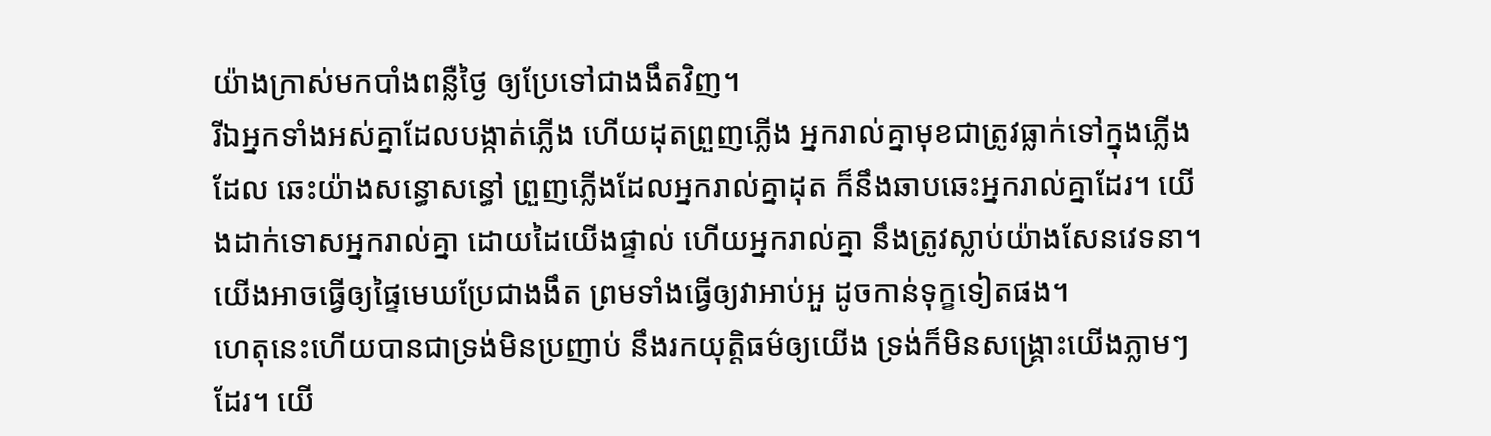យ៉ាងក្រាស់មកបាំងពន្លឺថ្ងៃ ឲ្យប្រែទៅជាងងឹតវិញ។
រីឯអ្នកទាំងអស់គ្នាដែលបង្កាត់ភ្លើង ហើយដុតព្រួញភ្លើង អ្នករាល់គ្នាមុខជាត្រូវធ្លាក់ទៅក្នុងភ្លើងដែល ឆេះយ៉ាងសន្ធោសន្ធៅ ព្រួញភ្លើងដែលអ្នករាល់គ្នាដុត ក៏នឹងឆាបឆេះអ្នករាល់គ្នាដែរ។ យើងដាក់ទោសអ្នករាល់គ្នា ដោយដៃយើងផ្ទាល់ ហើយអ្នករាល់គ្នា នឹងត្រូវស្លាប់យ៉ាងសែនវេទនា។
យើងអាចធ្វើឲ្យផ្ទៃមេឃប្រែជាងងឹត ព្រមទាំងធ្វើឲ្យវាអាប់អួ ដូចកាន់ទុក្ខទៀតផង។
ហេតុនេះហើយបានជាទ្រង់មិនប្រញាប់ នឹងរកយុត្តិធម៌ឲ្យយើង ទ្រង់ក៏មិនសង្គ្រោះយើងភ្លាមៗដែរ។ យើ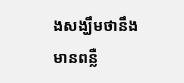ងសង្ឃឹមថានឹងមានពន្លឺ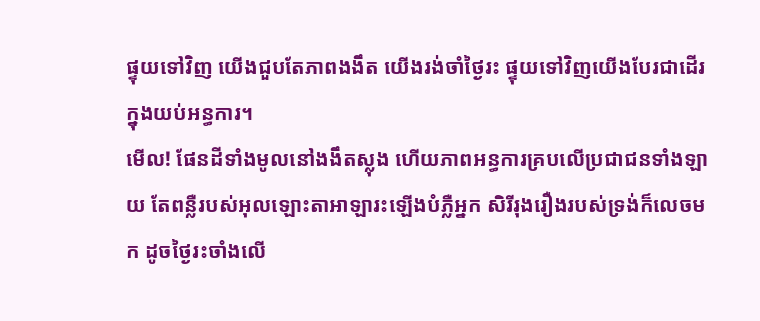ផ្ទុយទៅវិញ យើងជួបតែភាពងងឹត យើងរង់ចាំថ្ងៃរះ ផ្ទុយទៅវិញយើងបែរជាដើរក្នុងយប់អន្ធការ។
មើល! ផែនដីទាំងមូលនៅងងឹតស្លុង ហើយភាពអន្ធការគ្របលើប្រជាជនទាំងឡាយ តែពន្លឺរបស់អុលឡោះតាអាឡារះឡើងបំភ្លឺអ្នក សិរីរុងរឿងរបស់ទ្រង់ក៏លេចមក ដូចថ្ងៃរះចាំងលើ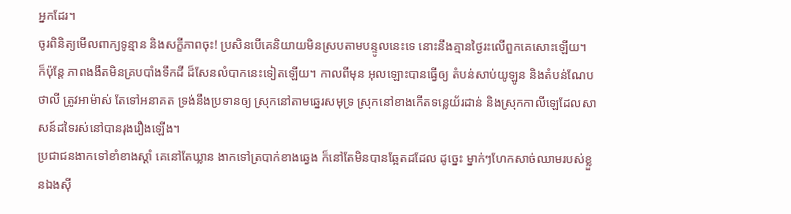អ្នកដែរ។
ចូរពិនិត្យមើលពាក្យទូន្មាន និងសក្ខីភាពចុះ! ប្រសិនបើគេនិយាយមិនស្របតាមបន្ទូលនេះទេ នោះនឹងគ្មានថ្ងៃរះលើពួកគេសោះឡើយ។
ក៏ប៉ុន្តែ ភាពងងឹតមិនគ្របបាំងទឹកដី ដ៏សែនលំបាកនេះទៀតឡើយ។ កាលពីមុន អុលឡោះបានធ្វើឲ្យ តំបន់សាប់យូឡូន និងតំបន់ណែបថាលី ត្រូវអាម៉ាស់ តែទៅអនាគត ទ្រង់នឹងប្រទានឲ្យ ស្រុកនៅតាមឆ្នេរសមុទ្រ ស្រុកនៅខាងកើតទន្លេយ័រដាន់ និងស្រុកកាលីឡេដែលសាសន៍ដទៃរស់នៅបានរុងរឿងឡើង។
ប្រជាជនងាកទៅខាំខាងស្ដាំ គេនៅតែឃ្លាន ងាកទៅត្របាក់ខាងឆ្វេង ក៏នៅតែមិនបានឆ្អែតដដែល ដូច្នេះ ម្នាក់ៗហែកសាច់ឈាមរបស់ខ្លួនឯងស៊ី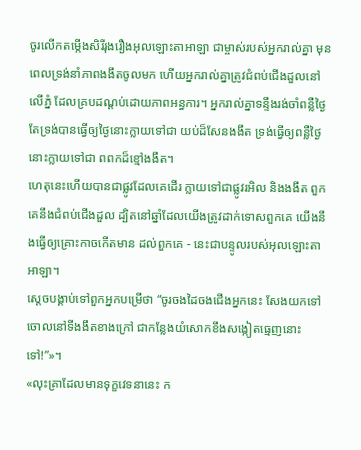ចូរលើកតម្កើងសិរីរុងរឿងអុលឡោះតាអាឡា ជាម្ចាស់របស់អ្នករាល់គ្នា មុនពេលទ្រង់នាំភាពងងឹតចូលមក ហើយអ្នករាល់គ្នាត្រូវជំពប់ជើងដួលនៅលើភ្នំ ដែលគ្របដណ្ដប់ដោយភាពអន្ធការ។ អ្នករាល់គ្នាទន្ទឹងរង់ចាំពន្លឺថ្ងៃ តែទ្រង់បានធ្វើឲ្យថ្ងៃនោះក្លាយទៅជា យប់ដ៏សែនងងឹត ទ្រង់ធ្វើឲ្យពន្លឺថ្ងៃនោះក្លាយទៅជា ពពកដ៏ខ្មៅងងឹត។
ហេតុនេះហើយបានជាផ្លូវដែលគេដើរ ក្លាយទៅជាផ្លូវរអិល និងងងឹត ពួកគេនឹងជំពប់ជើងដួល ដ្បិតនៅឆ្នាំដែលយើងត្រូវដាក់ទោសពួកគេ យើងនឹងធ្វើឲ្យគ្រោះកាចកើតមាន ដល់ពួកគេ - នេះជាបន្ទូលរបស់អុលឡោះតាអាឡា។
ស្តេចបង្គាប់ទៅពួកអ្នកបម្រើថា “ចូរចងដៃចងជើងអ្នកនេះ សែងយកទៅចោលនៅទីងងឹតខាងក្រៅ ជាកន្លែងយំសោកខឹងសង្កៀតធ្មេញនោះទៅ!”»។
«លុះគ្រាដែលមានទុក្ខវេទនានេះ ក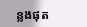ន្លងផុត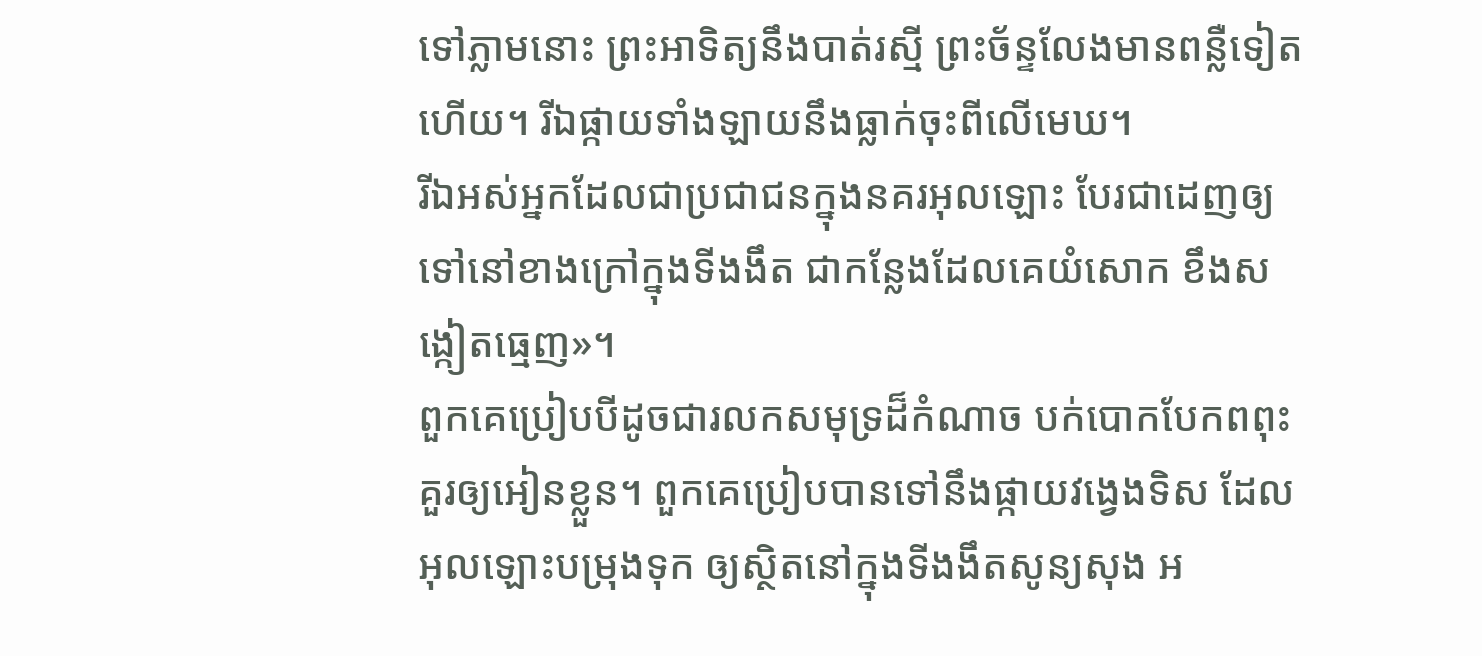ទៅភ្លាមនោះ ព្រះអាទិត្យនឹងបាត់រស្មី ព្រះច័ន្ទលែងមានពន្លឺទៀតហើយ។ រីឯផ្កាយទាំងឡាយនឹងធ្លាក់ចុះពីលើមេឃ។
រីឯអស់អ្នកដែលជាប្រជាជនក្នុងនគរអុលឡោះ បែរជាដេញឲ្យទៅនៅខាងក្រៅក្នុងទីងងឹត ជាកន្លែងដែលគេយំសោក ខឹងសង្កៀតធ្មេញ»។
ពួកគេប្រៀបបីដូចជារលកសមុទ្រដ៏កំណាច បក់បោកបែកពពុះគួរឲ្យអៀនខ្លួន។ ពួកគេប្រៀបបានទៅនឹងផ្កាយវង្វេងទិស ដែលអុលឡោះបម្រុងទុក ឲ្យស្ថិតនៅក្នុងទីងងឹតសូន្យសុង អ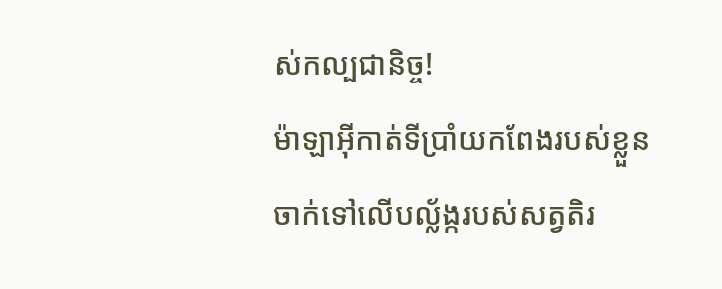ស់កល្បជានិច្ច!
ម៉ាឡាអ៊ីកាត់ទីប្រាំយកពែងរបស់ខ្លួនចាក់ទៅលើបល្ល័ង្ករបស់សត្វតិរ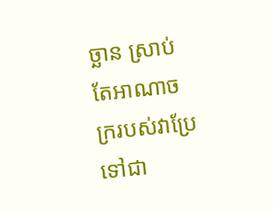ច្ឆាន ស្រាប់តែអាណាចក្ររបស់វាប្រែទៅជា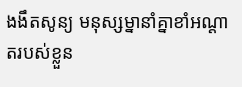ងងឹតសូន្យ មនុស្សម្នានាំគ្នាខាំអណ្ដាតរបស់ខ្លួន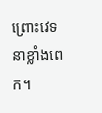ព្រោះវេទនាខ្លាំងពេក។